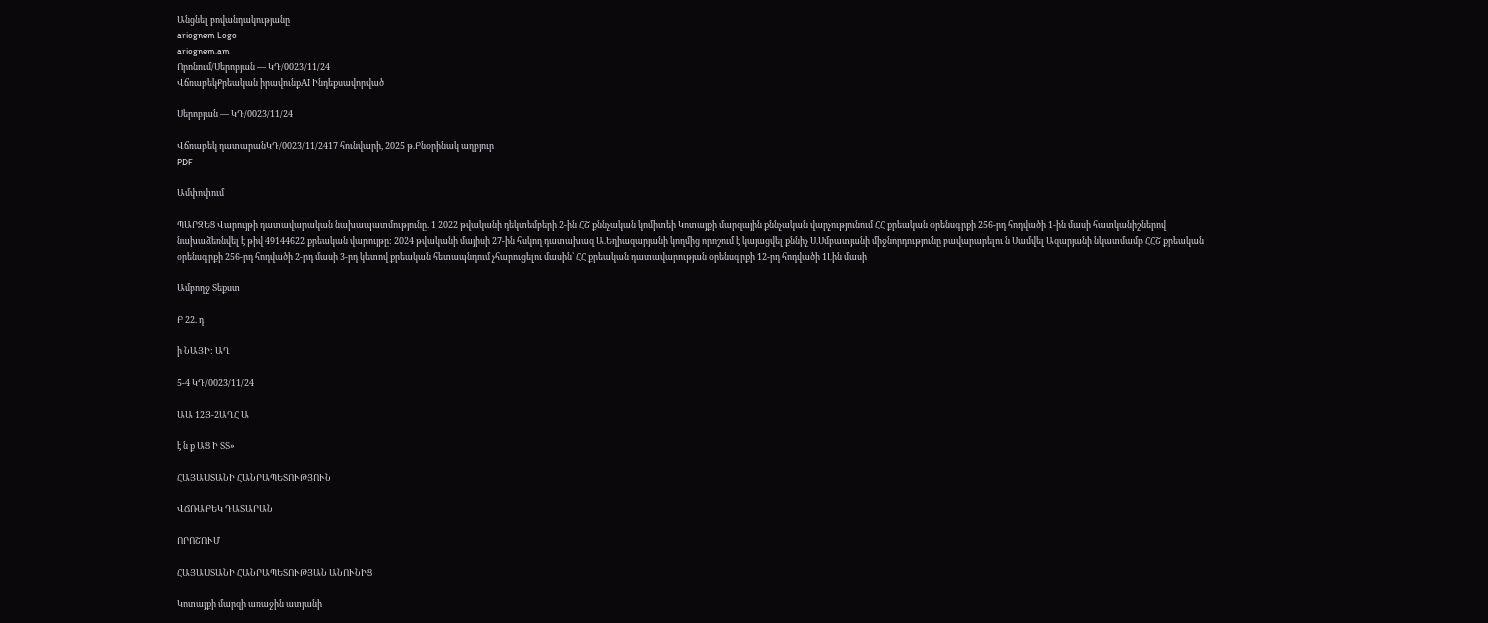Անցնել բովանդակությանը
ariognem Logo
ariognem.am
Որոնում/Սերոբյան — ԿԴ/0023/11/24
ՎճռաբեկՔրեական իրավունքAI Ինդեքսավորված

Սերոբյան — ԿԴ/0023/11/24

Վճռաբեկ դատարանԿԴ/0023/11/2417 հունվարի, 2025 թ.Բնօրինակ աղբյուր
PDF

Ամփոփում

ՊԱՐԶԵՑ Վարույթի դատավարական նախապատմությունը. 1 2022 թվականի դեկտեմբերի 2-ին ՀՇ քննչական կոմիտեի Կոտայքի մարզային քննչական վարչությունում ՀՀ քրեական օրենսգրքի 256-րդ հոդվածի 1-ին մասի հատկանիշներով նախաձեռնվել է թիվ 49144622 քրեական վարույթը: 2024 թվականի մայիսի 27-ին հսկող դատախազ Ա.Եղիազարյանի կողմից որոշում է կայացվել քննիչ Ս.Սմբատյանի միջնորդությունը բավարարելու ն Սամվել Ազարյանի նկատմամբ ՀՀՇ քրեական օրենսգրքի 256-րդ հոդվածի 2-րդ մասի 3-րդ կետով քրեական հետապնդում չհարուցելու մասին՝ ՀՀ քրեական դատավարության օրենսգրքի 12-րդ հոդվածի 1Լին մասի

Ամբողջ Տեքստ

Բ 22. դ

ի ՆԱՅԻ: ԱՂ

5-4 ԿԴ/0023/11/24

ԱԱ 12Յ-2ԱՂՀ Ա

է ն ք ԱՑ Ի ՏՏ»

ՀԱՅԱՍՏԱՆԻ ՀԱՆՐԱՊԵՏՈՒԹՅՈՒՆ

ՎՃՌԱԲԵԿ ԴԱՏԱՐԱՆ

ՈՐՈՇՈՒՄ

ՀԱՅԱՍՏԱՆԻ ՀԱՆՐԱՊԵՏՈՒԹՅԱՆ ԱՆՈՒՆԻՑ

Կոտայքի մարզի առաջին ատյանի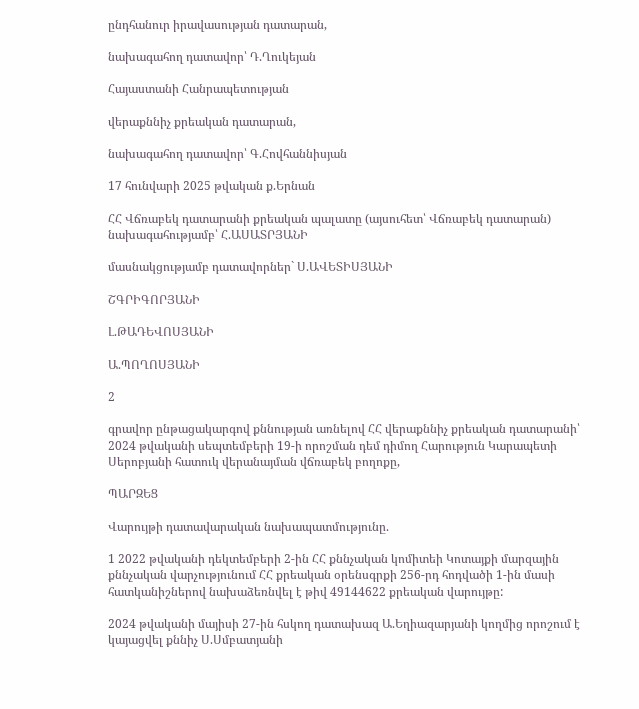ընդհանուր իրավասության դատարան,

նախագահող դատավոր՝ Դ.Ղուկեյան

Հայաստանի Հանրապետության

վերաքննիչ քրեական դատարան,

նախագահող դատավոր՝ Գ.Հովհաննիսյան

17 հունվարի 2025 թվական ք.Երնան

ՀՀ Վճռաբեկ դատարանի քրեական պալատը (այսուհետ՝ Վճռաբեկ դատարան) նախագահությամբ՝ Հ.ԱՍԱՏՐՅԱՆԻ

մասնակցությամբ դատավորներ` Ս.ԱՎԵՏԻՍՅԱՆԻ

ՇԳՐԻԳՈՐՅԱՆԻ

Լ.ԹԱԴԵՎՈՍՅԱՆԻ

Ա.ՊՈՂՈՍՅԱՆԻ

2

գրավոր ընթացակարգով քննության առնելով ՀՀ վերաքննիչ քրեական դատարանի՝ 2024 թվականի սեպտեմբերի 19-ի որոշման դեմ դիմող Հարություն Կարապետի Սերոբյանի հատուկ վերանայման վճռաբեկ բողոքը,

ՊԱՐԶԵՑ

Վարույթի դատավարական նախապատմությունը.

1 2022 թվականի դեկտեմբերի 2-ին ՀՀ քննչական կոմիտեի Կոտայքի մարզային քննչական վարչությունում ՀՀ քրեական օրենսգրքի 256-րդ հոդվածի 1-ին մասի հատկանիշներով նախաձեռնվել է թիվ 49144622 քրեական վարույթը:

2024 թվականի մայիսի 27-ին հսկող դատախազ Ա.Եղիազարյանի կողմից որոշում է կայացվել քննիչ Ս.Սմբատյանի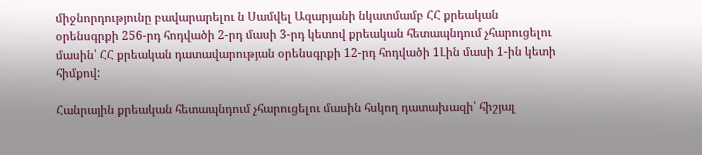միջնորդությունը բավարարելու ն Սամվել Ազարյանի նկատմամբ ՀՀ քրեական օրենսգրքի 256-րդ հոդվածի 2-րդ մասի 3-րդ կետով քրեական հետապնդում չհարուցելու մասին՝ ՀՀ քրեական դատավարության օրենսգրքի 12-րդ հոդվածի 1Լին մասի 1-ին կետի հիմքով:

Հանրային քրեական հետապնդում չհարուցելու մասին հսկող դատախազի՝ հիշյալ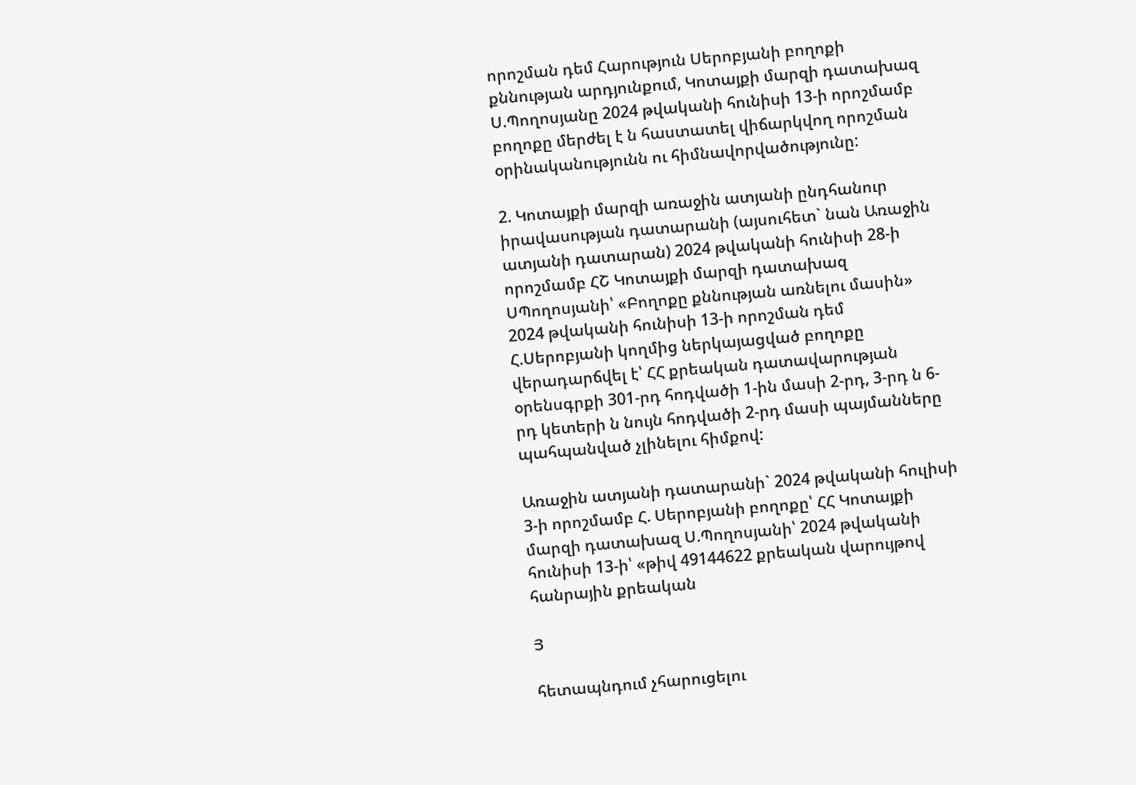որոշման դեմ Հարություն Սերոբյանի բողոքի քննության արդյունքում, Կոտայքի մարզի դատախազ Ս.Պողոսյանը 2024 թվականի հունիսի 13-ի որոշմամբ բողոքը մերժել է ն հաստատել վիճարկվող որոշման օրինականությունն ու հիմնավորվածությունը:

2. Կոտայքի մարզի առաջին ատյանի ընդհանուր իրավասության դատարանի (այսուհետ` նան Առաջին ատյանի դատարան) 2024 թվականի հունիսի 28-ի որոշմամբ ՀՇ Կոտայքի մարզի դատախազ ՍՊողոսյանի՝ «Բողոքը քննության առնելու մասին» 2024 թվականի հունիսի 13-ի որոշման դեմ Հ.Սերոբյանի կողմից ներկայացված բողոքը վերադարճվել է՝ ՀՀ քրեական դատավարության օրենսգրքի 301-րդ հոդվածի 1-ին մասի 2-րդ, 3-րդ ն 6-րդ կետերի ն նույն հոդվածի 2-րդ մասի պայմանները պահպանված չլինելու հիմքով:

Առաջին ատյանի դատարանի` 2024 թվականի հուլիսի 3-ի որոշմամբ Հ. Սերոբյանի բողոքը՝ ՀՀ Կոտայքի մարզի դատախազ Ս.Պողոսյանի՝ 2024 թվականի հունիսի 13-ի՝ «թիվ 49144622 քրեական վարույթով հանրային քրեական

Յ

հետապնդում չհարուցելու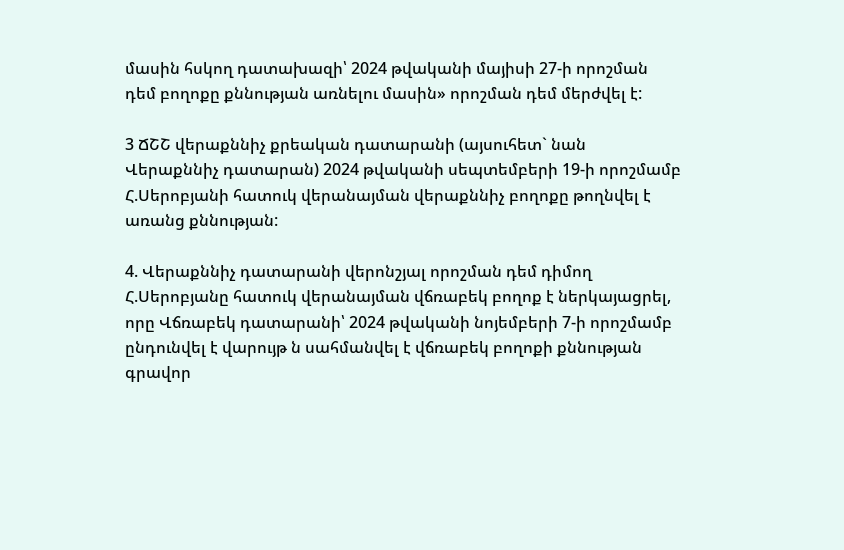մասին հսկող դատախազի՝ 2024 թվականի մայիսի 27-ի որոշման դեմ բողոքը քննության առնելու մասին» որոշման դեմ մերժվել է:

3 ՃՇՇ վերաքննիչ քրեական դատարանի (այսուհետ` նան Վերաքննիչ դատարան) 2024 թվականի սեպտեմբերի 19-ի որոշմամբ Հ.Սերոբյանի հատուկ վերանայման վերաքննիչ բողոքը թողնվել է առանց քննության:

4. Վերաքննիչ դատարանի վերոնշյալ որոշման դեմ դիմող Հ.Սերոբյանը հատուկ վերանայման վճռաբեկ բողոք է ներկայացրել, որը Վճռաբեկ դատարանի՝ 2024 թվականի նոյեմբերի 7-ի որոշմամբ ընդունվել է վարույթ ն սահմանվել է վճռաբեկ բողոքի քննության գրավոր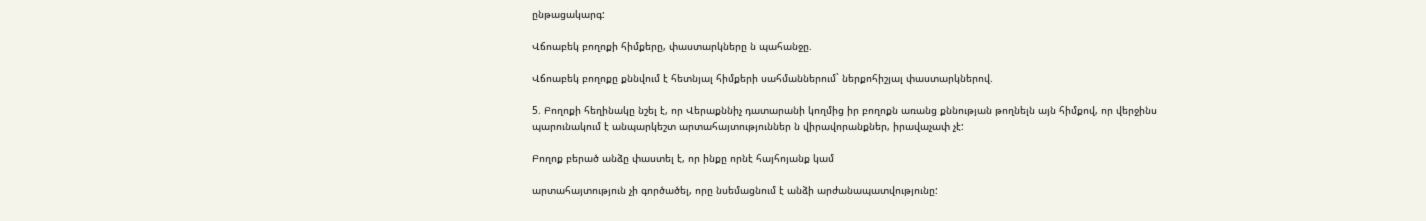ընթացակարգ:

Վճոաբեկ բողոքի հիմքերը, փաստարկները ն պահանջը.

Վճոաբեկ բողոքը քննվում է հետնյալ հիմքերի սահմաններում` ներքոհիշյալ փաստարկներով.

5. Բողոքի հեղինակը նշել է, որ Վերաքննիչ դատարանի կողմից իր բողոքն առանց քննության թողնելն այն հիմքով, որ վերջինս պարունակում է անպարկեշտ արտահայտություններ ն վիրավորանքներ, իրավաչափ չէ:

Բողոք բերած անձը փաստել է, որ ինքը որնէ հայհոյանք կամ

արտահայտություն չի գործածել, որը նսեմացնում է անձի արժանապատվությունը: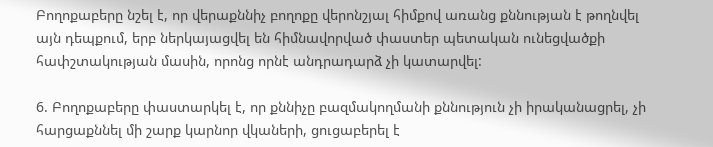Բողոքաբերը նշել է, որ վերաքննիչ բողոքը վերոնշյալ հիմքով առանց քննության է թողնվել այն դեպքում, երբ ներկայացվել են հիմնավորված փաստեր պետական ունեցվածքի հափշտակության մասին, որոնց որնէ անդրադարձ չի կատարվել:

6. Բողոքաբերը փաստարկել է, որ քննիչը բազմակողմանի քննություն չի իրականացրել, չի հարցաքննել մի շարք կարնոր վկաների, ցուցաբերել է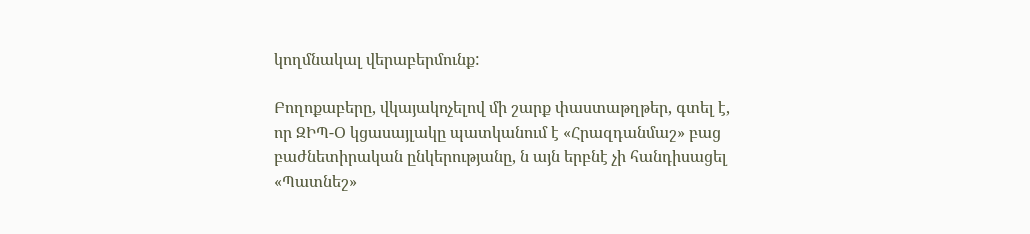կողմնակալ վերաբերմունք:

Բողոքաբերը, վկայակոչելով մի շարք փաստաթղթեր, գտել է, որ ԶԻՊ-Օ կցասայլակը պատկանում է «Հրազդանմաշ» բաց բաժնետիրական ընկերությանը, ն այն երբնէ չի հանդիսացել «Պատնեշ»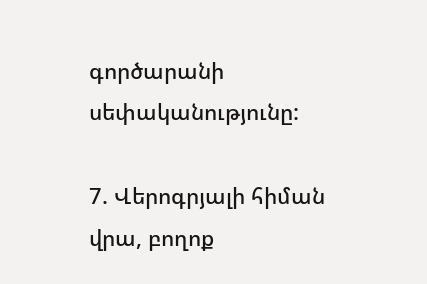գործարանի սեփականությունը:

7. Վերոգրյալի հիման վրա, բողոք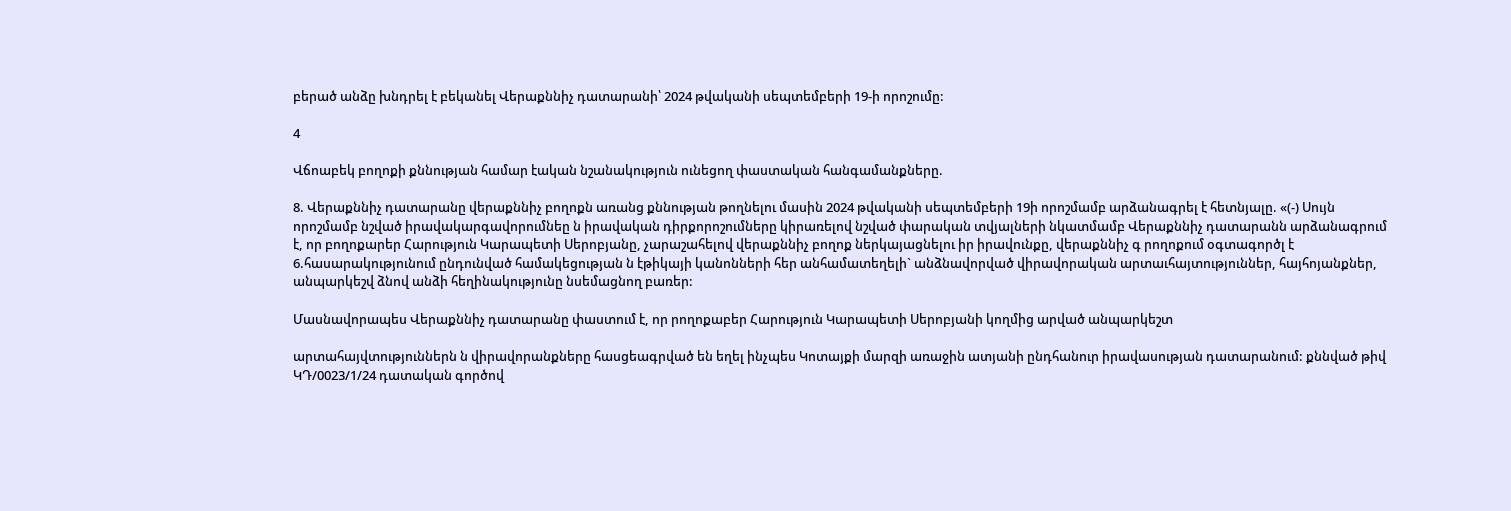բերած անձը խնդրել է բեկանել Վերաքննիչ դատարանի՝ 2024 թվականի սեպտեմբերի 19-ի որոշումը:

4

Վճոաբեկ բողոքի քննության համար էական նշանակություն ունեցող փաստական հանգամանքները.

8. Վերաքննիչ դատարանը վերաքննիչ բողոքն առանց քննության թողնելու մասին 2024 թվականի սեպտեմբերի 19ի որոշմամբ արձանագրել է հետնյալը. «(-) Սույն որոշմամբ նշված իրավակարգավորումնեը ն իրավական դիրքորոշումները կիրառելով նշված փարական տվյալների նկատմամբ Վերաքննիչ դատարանն արձանագրում է, որ բողոքարեր Հարություն Կարապետի Սերոբյանը, չարաշահելով վերաքննիչ բողոք ներկայացնելու իր իրավունքը, վերաքննիչ գ րողոքում օգտագործլ է 6.հասարակությունում ընդունված համակեցության ն էթիկայի կանոնների հեր անհամատեղելի` անձնավորված վիրավորական արտաւհայտություններ, հայհոյանքներ, անպարկեշվ ձնով անձի հեղինակությունը նսեմացնող բառեր:

Մասնավորապես Վերաքննիչ դատարանը փաստում է, որ րողոքաբեր Հարություն Կարապետի Սերոբյանի կողմից արված անպարկեշտ

արտահայվտություններն ն վիրավորանքները հասցեագրված են եղել ինչպես Կոտայքի մարզի առաջին ատյանի ընդհանուր իրավասության դատարանում: քննված թիվ ԿԴ/0023/1/24 դատական գործով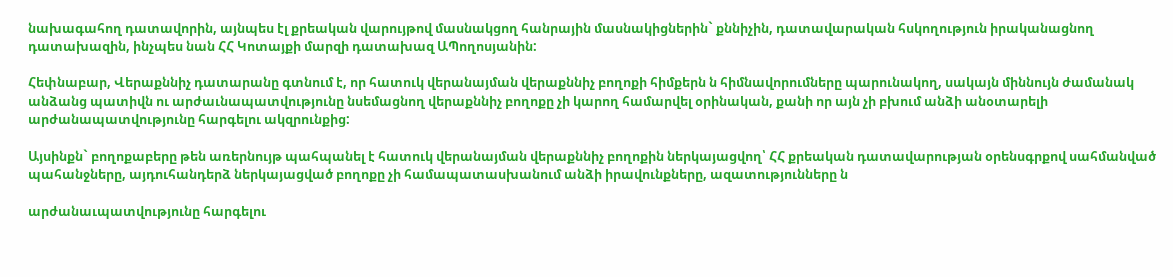նախագահող դատավորին, այնպես էլ քրեական վարույթով մասնակցող հանրային մասնակիցներին` քննիչին, դատավարական հսկողություն իրականացնող դատախազին, ինչպես նան ՀՀ Կոտայքի մարզի դատախազ ԱՊողոսյանին:

Հեփնաբար, Վերաքննիչ դատարանը գտնում է, որ հատուկ վերանայման վերաքննիչ բողոքի հիմքերն ն հիմնավորումները պարունակող, սակայն միննույն ժամանակ անձանց պատիվն ու արժաւնապատվությունը նսեմացնող վերաքննիչ բողոքը չի կարող համարվել օրինական, քանի որ այն չի բխում անձի անօտարելի արժանապատվությունը հարգելու ակզրունքից:

Այսինքն` բողոքաբերը թեն առերնույթ պահպանել է հատուկ վերանայման վերաքննիչ բողոքին ներկայացվող՝ ՀՀ քրեական դատավարության օրենսգրքով սահմանված պահանջները, այդուհանդերձ ներկայացված բողոքը չի համապատասխանում անձի իրավունքները, ազատությունները ն

արժանաւպատվությունը հարգելու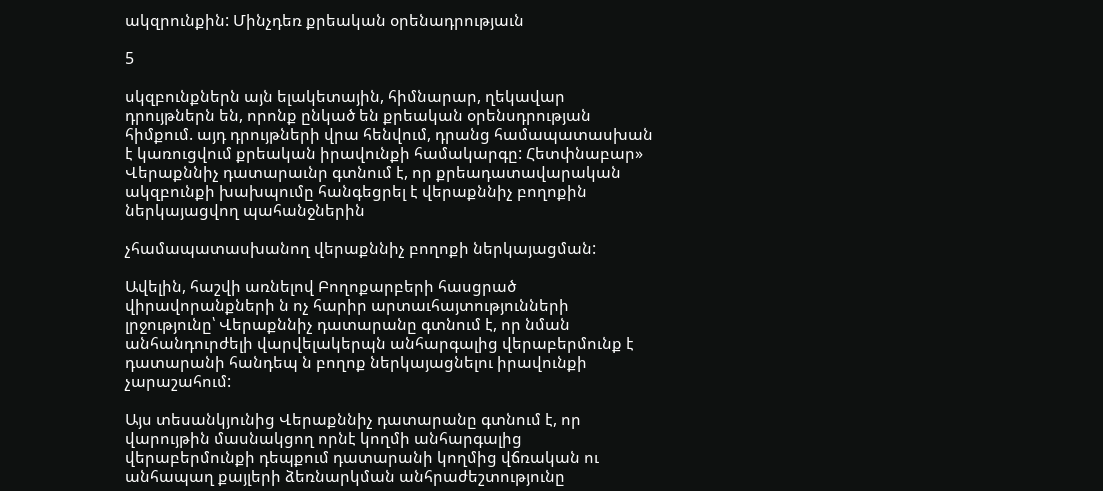ակզրունքին: Մինչդեռ քրեական օրենադրությաւն

5

սկզբունքներն այն ելակետային, հիմնարար, ղեկավար դրույթներն են, որոնք ընկած են քրեական օրենսդրության հիմքում. այդ դրույթների վրա հենվում, դրանց համապատասխան է կառուցվում քրեական իրավունքի համակարգը: Հետփնաբար» Վերաքննիչ դատարաւնր գտնում է, որ քրեադատավարական ակզբունքի խախպումը հանգեցրել է վերաքննիչ բողոքին ներկայացվող պահանջներին

չհամապատասխանող վերաքննիչ բողոքի ներկայացման:

Ավելին, հաշվի առնելով Բողոքարբերի հասցրած վիրավորանքների ն ոչ հարիր արտաւհայտությունների լրջությունը՝ Վերաքննիչ դատարանը գտնում է, որ նման անհանդուրժելի վարվելակերպն անհարգալից վերաբերմունք է դատարանի հանդեպ ն բողոք ներկայացնելու իրավունքի չարաշահում:

Այս տեսանկյունից Վերաքննիչ դատարանը գտնում է, որ վարույթին մասնակցող որնէ կողմի անհարգալից վերաբերմունքի դեպքում դատարանի կողմից վճռական ու անհապաղ քայլերի ձեռնարկման անհրաժեշտությունը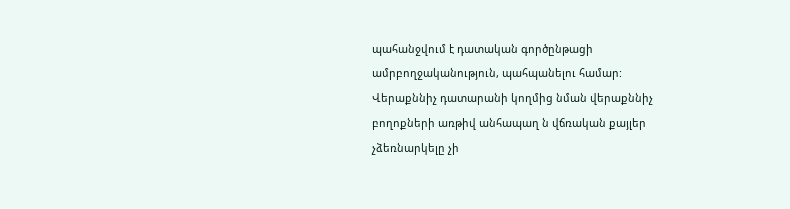պահանջվում է դատական գործընթացի ամրբողջականություն, պահպանելու համար: Վերաքննիչ դատարանի կողմից նման վերաքննիչ բողոքների առթիվ անհապաղ ն վճռական քայլեր չձեռնարկելը չի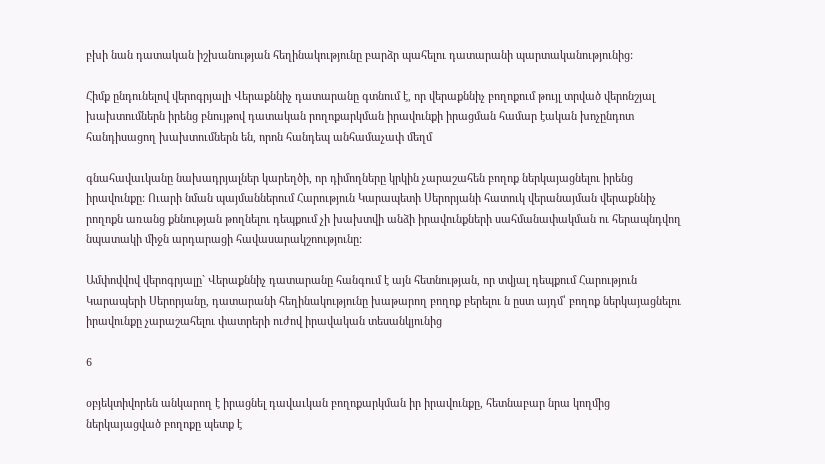բխի նան դատական իշխանության հեղինակությունը բարձր պահելու դատարանի պարտականությունից:

Հիմք ընդունելով վերոգրյալի Վերաքննիչ դատարանը գտնում է, որ վերաքննիչ բողոքում թույլ տրված վերոնշյալ խախտումներն իրենց բնույթով դատական րողոքարկման իրավունքի իրացման համար էական խոչընդոտ հանդիսացող խախտումներն են, որոն հանդեպ անհամաչափ մեղմ

գնահավաւկանը նախադրյալներ կարեղծի, որ դիմողները կրկին չարաշահեն բողոք ներկայացնելու իրենց իրավունքը: Ուարի նման պայմաններում Հարություն Կարապետի Սերորյանի հատուկ վերանայման վերաքննիչ րողոքն առանց քննության թողնելու դեպքում չի խախտվի անձի իրավունքների սահմանափակման ու հերապնդվող նպատակի միջն արդարացի հավասարակշոությունը:

Ամփովվով վերոգրյալը` Վերաքննիչ դատարանը հանգում է այն հետնության, որ տվյալ դեպքում Հարություն Կարապերի Սերորյանը, դատարանի հեղինակությունը խաթարող բողոք բերելու ն ըստ այդմ՝ բողոք ներկայացնելու իրավունքը չարաշահելու փատրերի ուժով իրավական տեսանկյունից

6

օբյեկտիվորեն անկարող է իրացնել դավաւկան բողոքարկման իր իրավունքը, հետնաբար նրա կողմից ներկայացված բողոքը պետք է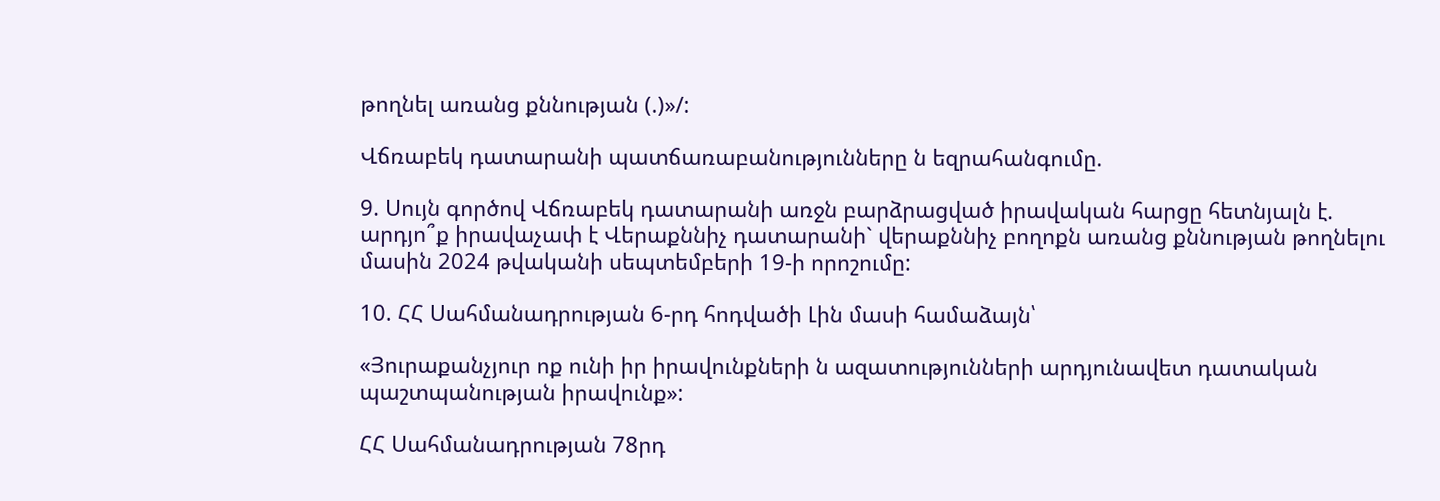թողնել առանց քննության (.)»/:

Վճռաբեկ դատարանի պատճառաբանությունները ն եզրահանգումը.

9. Սույն գործով Վճռաբեկ դատարանի առջն բարձրացված իրավական հարցը հետնյալն է. արդյո՞ք իրավաչափ է Վերաքննիչ դատարանի` վերաքննիչ բողոքն առանց քննության թողնելու մասին 2024 թվականի սեպտեմբերի 19-ի որոշումը:

10. ՀՀ Սահմանադրության 6-րդ հոդվածի Լին մասի համաձայն՝

«Յուրաքանչյուր ոք ունի իր իրավունքների ն ազատությունների արդյունավետ դատական պաշտպանության իրավունք»:

ՀՀ Սահմանադրության 78րդ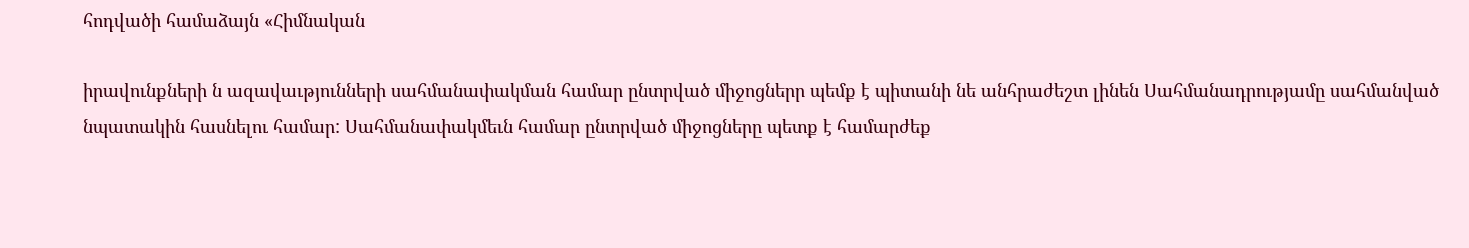հոդվածի համաձայն «Հիմնական

իրավունքների ն ազավաւթյունների սահմանափակման համար ընտրված միջոցներր պեմք է պիտանի նե անհրաժեշտ լինեն Սահմանադրությամը սահմանված նպատակին հասնելու համար: Սահմանափակմեւն համար ընտրված միջոցները պետք է համարժեք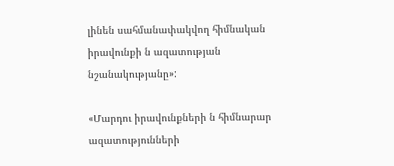լինեն սահմանափակվող հիմնական իրավունքի ն ազատության նշանակությանը»:

«Մարդու իրավունքների ն հիմնարար ազատությունների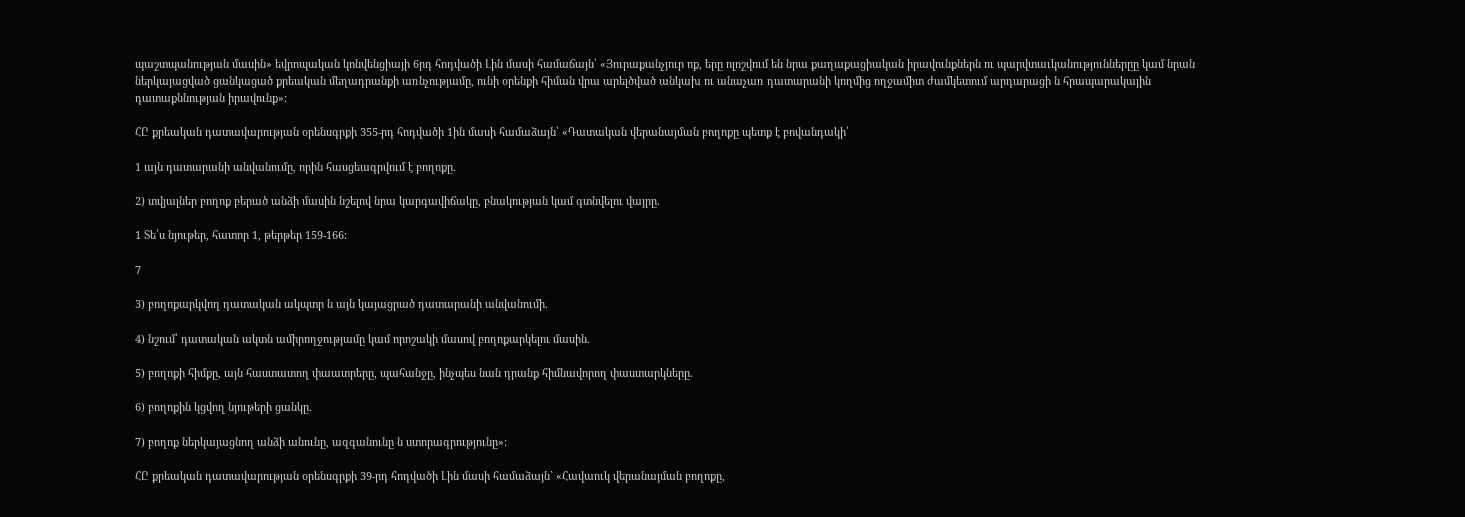պաշտպանության մասին» եվրոպական կոնվենցիայի 6րդ հոդվածի Լին մասի համաճայն՝ «Յուրաքանչյուր ոք, երը ոլոշվում են նրա քաղաքացիական իրավունքներն ու պարվտաւկանություններըը կամ նրան ներկայացված ցանկացած քրեական մեղադրանքի առնչությամը, ունի օրենքի հիման վրա արելծված անկախ ու անաչառ դատարանի կողմից ողջամիտ ժամկետում արդարացի ն հրապարակային դատաքննության իրավունք»:

ՀԸ քրեական դատավարության օրենսգրքի 355-րդ հոդվածի 1ին մասի համաձայն՝ «Դատական վերանայման բողոքը պետք է բովանդակի՝

1 այն դատարանի անվանումը, որին հասցեագրվում է բողոքը.

2) տվյալներ բողոք բերած անձի մասին նշելով նրա կարգավիճակը, բնակության կամ գտնվելու վայրը.

1 Տե՛ս նյութեր, հատոր 1, թերթեր 159-166:

7

3) բողոքարկվող դատական ակպտր ն այն կայացրած դատարանի անվանումի.

4) նշում՝ դատական ակտն ամիրողջությամը կամ որոշակի մասով բողոքարկելու մասին.

5) բողոքի հիմքը, այն հաստատող փաատրերը, պահանջը, ինչպես նան դրանք հիմնավորող փաստարկները.

6) բողոքին կցվող նյութերի ցանկը.

7) բողոք ներկայացնող անձի անունը, ազգանունը ն ստորագրությունը»:

ՀԸ քրեական դատավարության օրենսգրքի 39-րդ հոդվածի Լին մասի համաձայն` «Հավաուկ վերանայման բողոքը,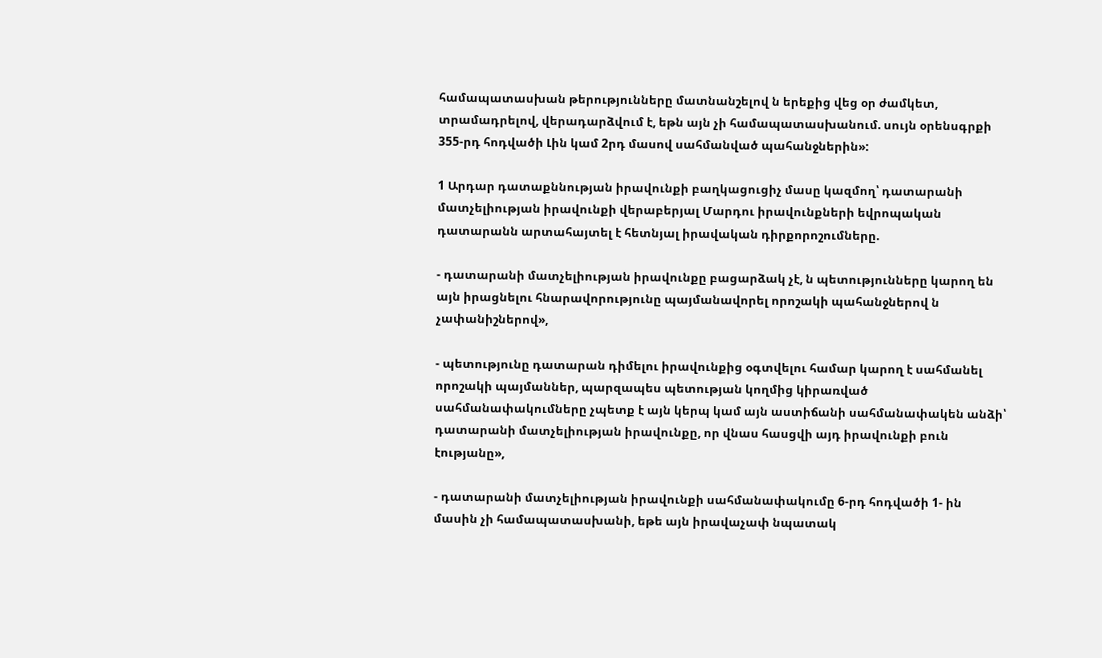համապատասխան թերությունները մատնանշելով ն երեքից վեց օր ժամկետ, տրամադրելով, վերադարձվում է, եթն այն չի համապատասխանում. սույն օրենսգրքի 355-րդ հոդվածի Լին կամ 2րդ մասով սահմանված պահանջներին»:

1 Արդար դատաքննության իրավունքի բաղկացուցիչ մասը կազմող՝ դատարանի մատչելիության իրավունքի վերաբերյալ Մարդու իրավունքների եվրոպական դատարանն արտահայտել է հետնյալ իրավական դիրքորոշումները.

- դատարանի մատչելիության իրավունքը բացարձակ չէ, ն պետությունները կարող են այն իրացնելու հնարավորությունը պայմանավորել որոշակի պահանջներով ն չափանիշներով»,

- պետությունը դատարան դիմելու իրավունքից օգտվելու համար կարող է սահմանել որոշակի պայմաններ, պարզապես պետության կողմից կիրառված սահմանափակումները չպետք է այն կերպ կամ այն աստիճանի սահմանափակեն անձի՝ դատարանի մատչելիության իրավունքը, որ վնաս հասցվի այդ իրավունքի բուն էությանը»,

- դատարանի մատչելիության իրավունքի սահմանափակումը 6-րդ հոդվածի 1- ին մասին չի համապատասխանի, եթե այն իրավաչափ նպատակ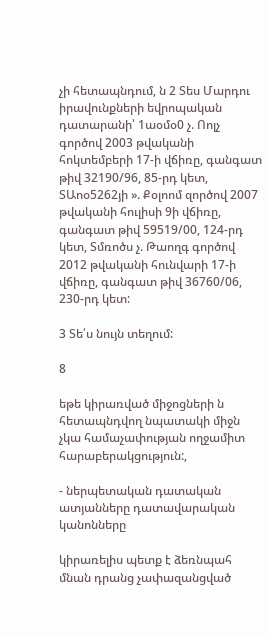չի հետապնդում, ն 2 Տես Մարդու իրավունքների եվրոպական դատարանի՝ 1աօմօ0 չ. Ոոլչ գործով 2003 թվականի հոկտեմբերի 17-ի վճիռը, գանգատ թիվ 32190/96, 85-րդ կետ, ՏԱոօ5262յի ». Քօլոոմ զործով 2007 թվականի հուլիսի 9ի վճիռը, գանգատ թիվ 59519/00, 124-րդ կետ, Տմռոծս չ. Թաողգ գործով 2012 թվականի հունվարի 17-ի վճիռը, գանգատ թիվ 36760/06, 230-րդ կետ:

3 Տե՛ս նույն տեղում:

8

եթե կիրառված միջոցների ն հետապնդվող նպատակի միջն չկա համաչափության ողջամիտ հարաբերակցություն:,

- ներպետական դատական ատյանները դատավարական կանոնները

կիրառելիս պետք է ձեռնպահ մնան դրանց չափազանցված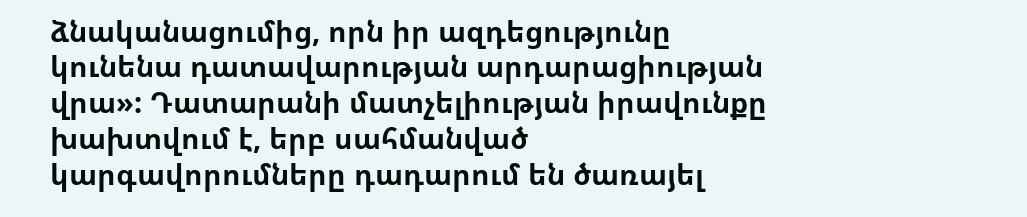ձնականացումից, որն իր ազդեցությունը կունենա դատավարության արդարացիության վրա»: Դատարանի մատչելիության իրավունքը խախտվում է, երբ սահմանված կարգավորումները դադարում են ծառայել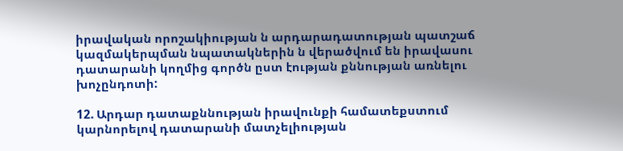իրավական որոշակիության ն արդարադատության պատշաճ կազմակերպման նպատակներին ն վերածվում են իրավասու դատարանի կողմից գործն ըստ էության քննության առնելու խոչընդոտի:

12. Արդար դատաքննության իրավունքի համատեքստում կարնորելով դատարանի մատչելիության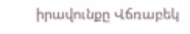իրավունքը Վճռաբեկ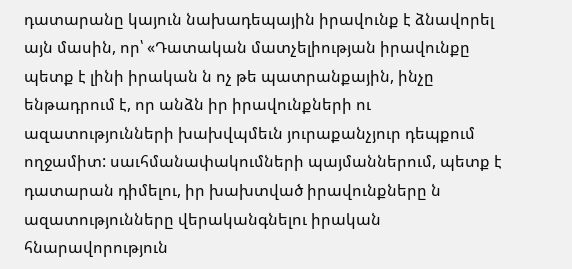դատարանը կայուն նախադեպային իրավունք է ձնավորել այն մասին, որ՝ «Դատական մատչելիության իրավունքը պետք է լինի իրական ն ոչ թե պատրանքային, ինչը ենթադրում է, որ անձն իր իրավունքների ու ազատությունների խախվպմեւն յուրաքանչյուր դեպքում ողջամիտ: սաւհմանափակումների պայմաններում, պետք է դատարան դիմելու, իր խախտված իրավունքները ն ազատությունները վերականգնելու իրական հնարավորություն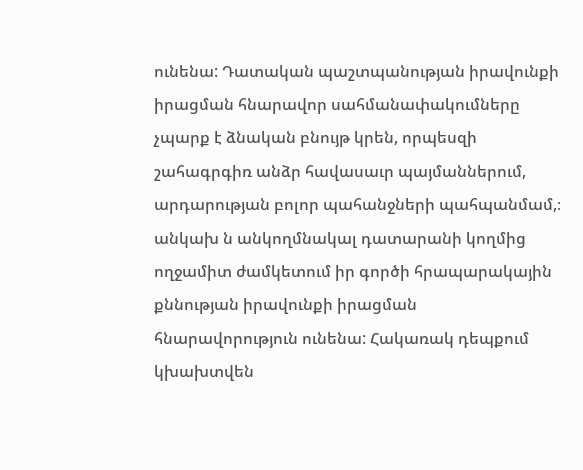ունենա: Դատական պաշտպանության իրավունքի իրացման հնարավոր սահմանափակումները չպարք է ձնական բնույթ կրեն, որպեսզի շահագրգիռ անձր հավասաւր պայմաններում, արդարության բոլոր պահանջների պահպանմամ,։ անկախ ն անկողմնակալ դատարանի կողմից ողջամիտ ժամկետում իր գործի հրապարակային քննության իրավունքի իրացման հնարավորություն ունենա: Հակառակ դեպքում կխախտվեն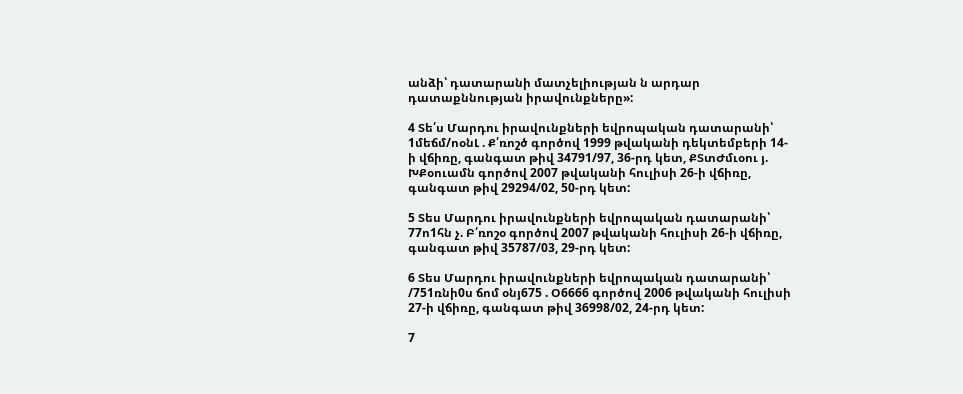անձի՝ դատարանի մատչելիության ն արդար դատաքննության իրավունքները»:

4 Տե՛ս Մարդու իրավունքների եվրոպական դատարանի՝ 1մեճմ/ոօնԼ . Ք՛ռոշծ գործով 1999 թվականի դեկտեմբերի 14-ի վճիռը, գանգատ թիվ 34791/97, 36-րդ կետ, ՔՏտԺմւօու յ. ԽՔօուամն գործով 2007 թվականի հուլիսի 26-ի վճիռը, գանգատ թիվ 29294/02, 50-րդ կետ:

5 Տես Մարդու իրավունքների եվրոպական դատարանի՝ 77ո1հն չ. Բ՛ռոշօ գործով 2007 թվականի հուլիսի 26-ի վճիռը, գանգատ թիվ 35787/03, 29-րդ կետ:

6 Տես Մարդու իրավունքների եվրոպական դատարանի՝ /751ռնի0ս ճոմ օնյ675 . Օ6666 գործով 2006 թվականի հուլիսի 27-ի վճիռը, գանգատ թիվ 36998/02, 24-րդ կետ:

7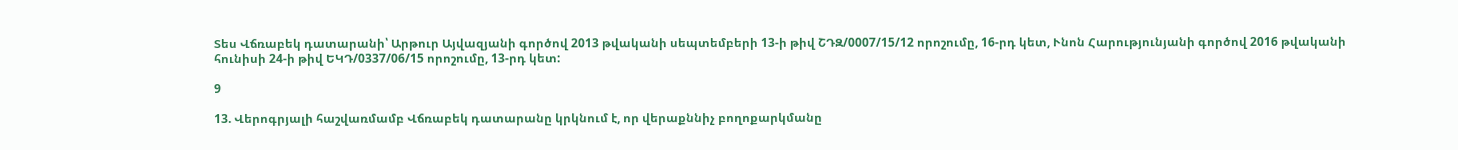Տես Վճռաբեկ դատարանի՝ Արթուր Այվազյանի գործով 2013 թվականի սեպտեմբերի 13-ի թիվ ՇԴԶ/0007/15/12 որոշումը, 16-րդ կետ, Ւնոն Հարությունյանի գործով 2016 թվականի հունիսի 24-ի թիվ ԵԿԴ/0337/06/15 որոշումը, 13-րդ կետ:

9

13. Վերոգրյալի հաշվառմամբ Վճռաբեկ դատարանը կրկնում է, որ վերաքննիչ բողոքարկմանը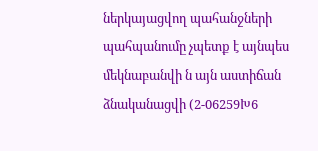ներկայացվող պահանջների պահպանումը չպետք է այնպես մեկնաբանվի ն այն աստիճան ձնականացվի (2-06259Խ6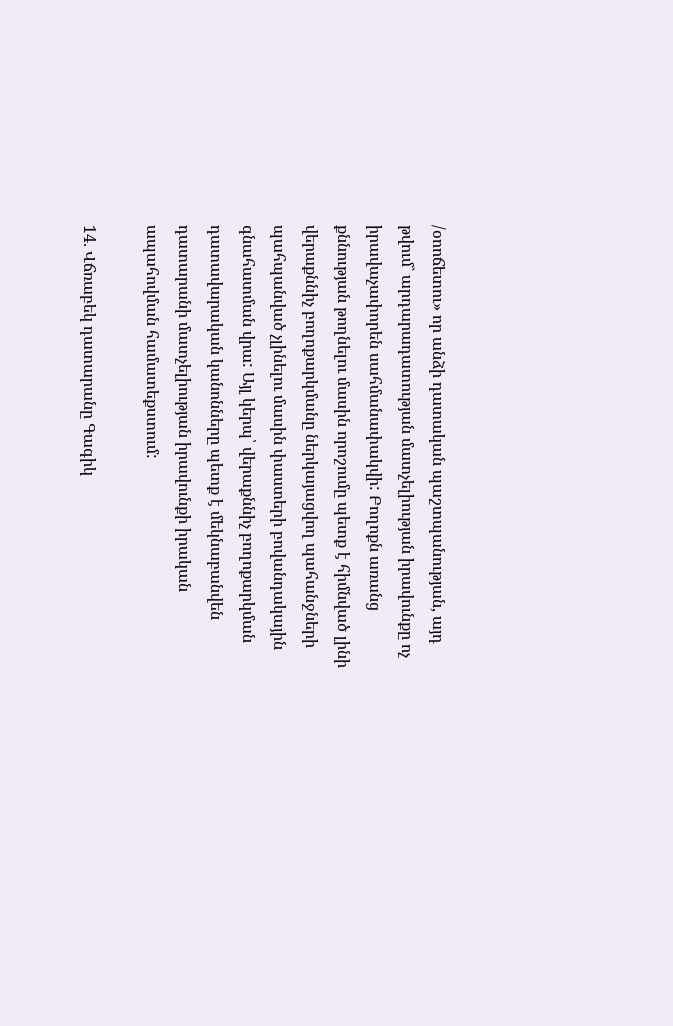/օոոճետու» որ անձի դատական պաշտպանության, այդ թվում` արդարադատության մատչելիության իրավունքը ոչ իրավաչափորեն սահմանափակվի: Բողոքն առանց քննության թողնելու մասին որոշումը պետք է հիմնված լինի վերաքննիչ բողոքարկմանը ներկայացվող պահանջների պահպանված չլինելու մասին փաստերի բովանդակային գնահատման վրա: Այլ կերպ՝ վերաքննիչ բողոքարկման դատավարական կանոնները պետք է մեկնաբանվեն դատարանի մատչելիության իրավունքի իրական ապահովման համատեքստում:

14. Վճռաբեկ դատարանը Գագիկ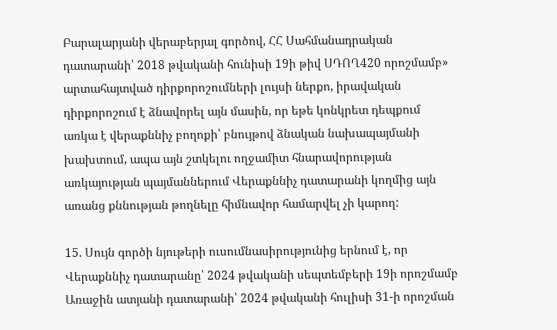Բարալարյանի վերաբերյալ գործով, ՀՀ Սահմանադրական դատարանի՝ 2018 թվականի հունիսի 19ի թիվ ՍԴՈՂ420 որոշմամբ» արտահայտված դիրքորոշումների լույսի ներքո, իրավական դիրքորոշում է ձնավորել այն մասին, որ եթե կոնկրետ դեպքում առկա է վերաքննիչ բողոքի՝ բնույթով ձնական նախապայմանի խախտում, ապա այն շտկելու ողջամիտ հնարավորության առկայության պայմաններում Վերաքննիչ դատարանի կողմից այն առանց քննության թողնելը հիմնավոր համարվել չի կարող:

15. Սույն գործի նյութերի ուսումնասիրությունից երնում է, որ Վերաքննիչ դատարանը՝ 2024 թվականի սեպտեմբերի 19ի որոշմամբ Առաջին ատյանի դատարանի՝ 2024 թվականի հուլիսի 31-ի որոշման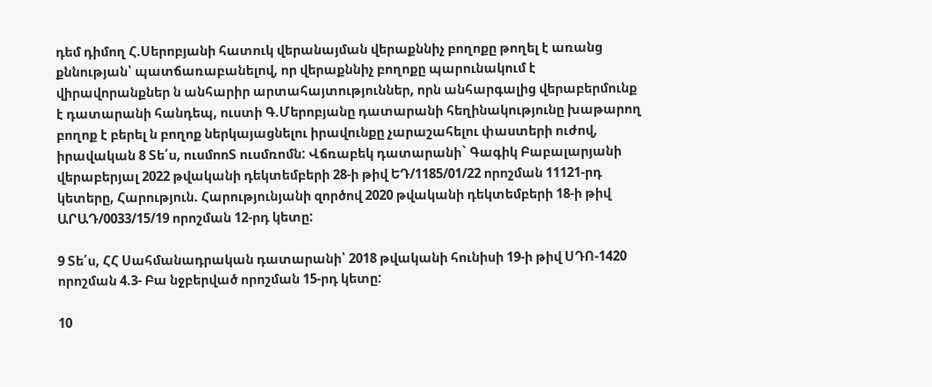դեմ դիմող Հ.Սերոբյանի հատուկ վերանայման վերաքննիչ բողոքը թողել է առանց քննության՝ պատճառաբանելով, որ վերաքննիչ բողոքը պարունակում է վիրավորանքներ ն անհարիր արտահայտություններ, որն անհարգալից վերաբերմունք է դատարանի հանդեպ, ուստի Գ.Մերոբյանը դատարանի հեղինակությունը խաթարող բողոք է բերել ն բողոք ներկայացնելու իրավունքը չարաշահելու փաստերի ուժով, իրավական 8 Տե՛ս, ուսմոոՏ ուսմռոմն: Վճռաբեկ դատարանի` Գագիկ Բաբալարյանի վերաբերյալ 2022 թվականի դեկտեմբերի 28-ի թիվ ԵԴ/1185/01/22 որոշման 11121-րդ կետերը, Հարություն. Հարությունյանի զործով 2020 թվականի դեկտեմբերի 18-ի թիվ ԱՐԱԴ/0033/15/19 որոշման 12-րդ կետը:

9 Տե՛ս, ՀՀ Սահմանադրական դատարանի՝ 2018 թվականի հունիսի 19-ի թիվ ՍԴՈ-1420 որոշման 4.3- Բա նջբերված որոշման 15-րդ կետը:

10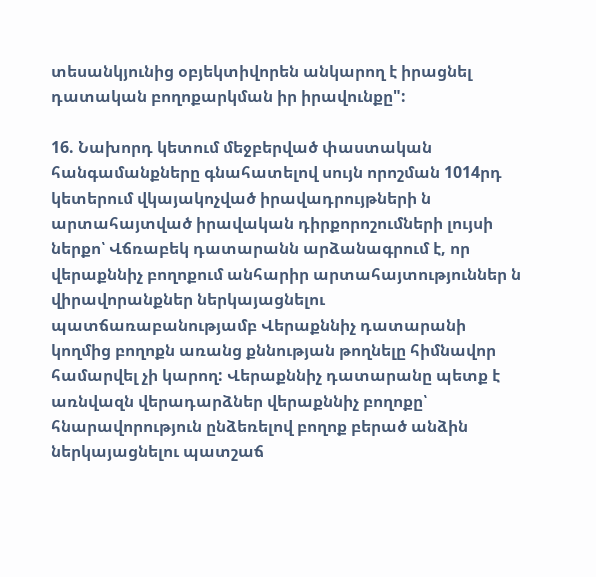տեսանկյունից օբյեկտիվորեն անկարող է իրացնել դատական բողոքարկման իր իրավունքը":

16. Նախորդ կետում մեջբերված փաստական հանգամանքները գնահատելով սույն որոշման 1014րդ կետերում վկայակոչված իրավադրույթների ն արտահայտված իրավական դիրքորոշումների լույսի ներքո՝ Վճռաբեկ դատարանն արձանագրում է, որ վերաքննիչ բողոքում անհարիր արտահայտություններ ն վիրավորանքներ ներկայացնելու պատճառաբանությամբ Վերաքննիչ դատարանի կողմից բողոքն առանց քննության թողնելը հիմնավոր համարվել չի կարող: Վերաքննիչ դատարանը պետք է առնվազն վերադարձներ վերաքննիչ բողոքը՝ հնարավորություն ընձեռելով բողոք բերած անձին ներկայացնելու պատշաճ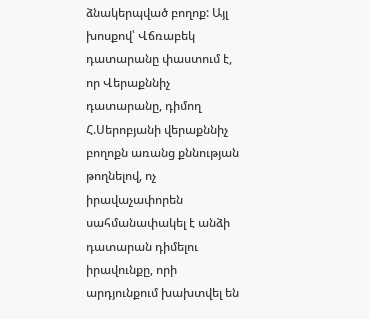ձնակերպված բողոք: Այլ խոսքով՝ Վճռաբեկ դատարանը փաստում է, որ Վերաքննիչ դատարանը, դիմող Հ.Սերոբյանի վերաքննիչ բողոքն առանց քննության թողնելով, ոչ իրավաչափորեն սահմանափակել է անձի դատարան դիմելու իրավունքը, որի արդյունքում խախտվել են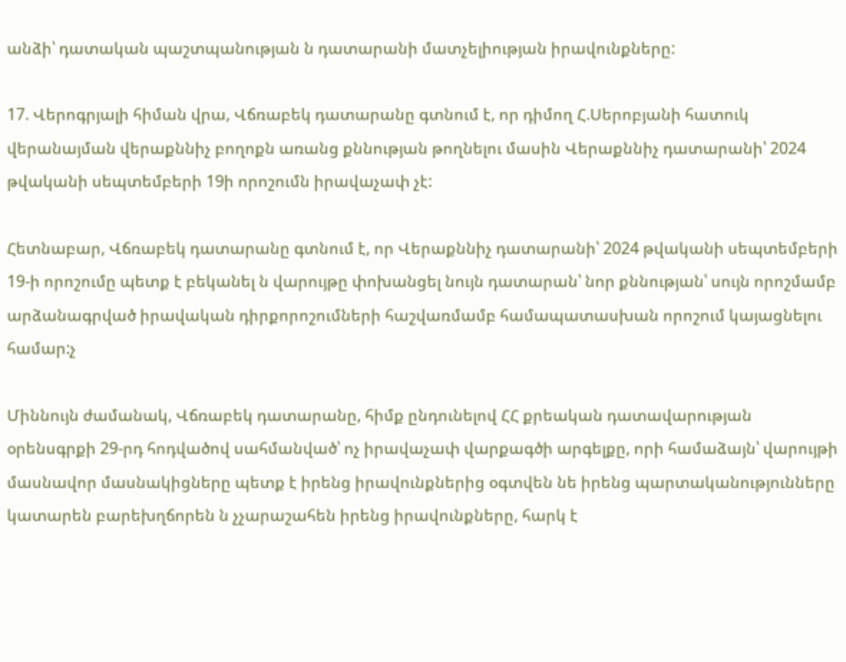անձի՝ դատական պաշտպանության ն դատարանի մատչելիության իրավունքները:

17. Վերոգրյալի հիման վրա, Վճռաբեկ դատարանը գտնում է, որ դիմող Հ.Սերոբյանի հատուկ վերանայման վերաքննիչ բողոքն առանց քննության թողնելու մասին Վերաքննիչ դատարանի՝ 2024 թվականի սեպտեմբերի 19ի որոշումն իրավաչափ չէ:

Հետնաբար, Վճռաբեկ դատարանը գտնում է, որ Վերաքննիչ դատարանի՝ 2024 թվականի սեպտեմբերի 19-ի որոշումը պետք է բեկանել ն վարույթը փոխանցել նույն դատարան՝ նոր քննության՝ սույն որոշմամբ արձանագրված իրավական դիրքորոշումների հաշվառմամբ համապատասխան որոշում կայացնելու համար:չ

Միննույն ժամանակ, Վճռաբեկ դատարանը, հիմք ընդունելով ՀՀ քրեական դատավարության օրենսգրքի 29-րդ հոդվածով սահմանված՝ ոչ իրավաչափ վարքագծի արգելքը, որի համաձայն՝ վարույթի մասնավոր մասնակիցները պետք է իրենց իրավունքներից օգտվեն նե իրենց պարտականությունները կատարեն բարեխղճորեն ն չչարաշահեն իրենց իրավունքները, հարկ է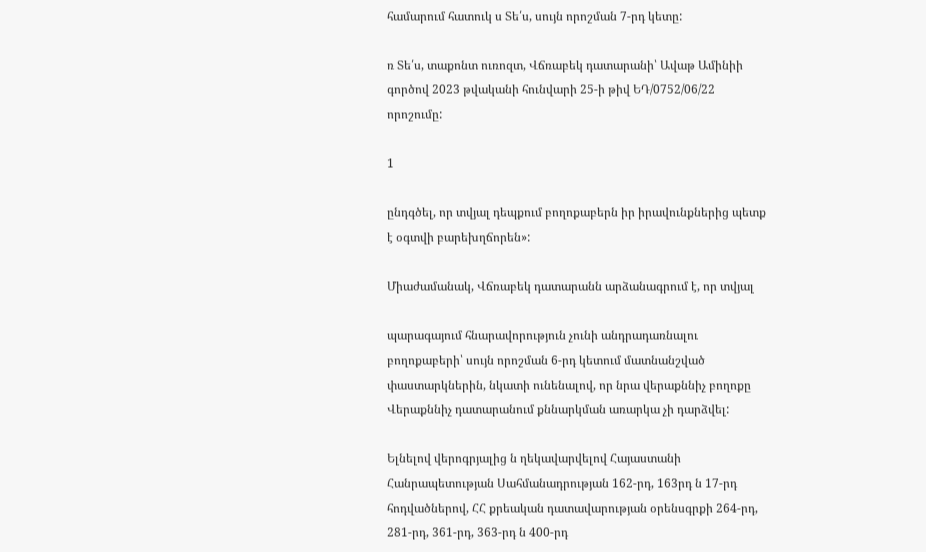համարում հատուկ ս Տե՛ս, սույն որոշման 7-րդ կետը:

ռ Տե՛ս, տաքոնտ ուռոզտ, Վճռաբեկ դատարանի՝ Ավաթ Ամինիի գործով 2023 թվականի հունվարի 25-ի թիվ ԵԴ/0752/06/22 որոշումը:

1

ընդգծել, որ տվյալ դեպքում բողոքաբերն իր իրավունքներից պետք է օգտվի բարեխղճորեն»:

Միաժամանակ, Վճռաբեկ դատարանն արձանագրում է, որ տվյալ

պարագայում հնարավորություն չունի անդրադառնալու բողոքաբերի՝ սույն որոշման 6-րդ կետում մատնանշված փաստարկներին, նկատի ունենալով, որ նրա վերաքննիչ բողոքը Վերաքննիչ դատարանում քննարկման առարկա չի դարձվել:

Ելնելով վերոգրյալից ն ղեկավարվելով Հայաստանի Հանրապետության Սահմանադրության 162-րդ, 163րդ ն 17-րդ հոդվածներով, ՀՀ քրեական դատավարության օրենսգրքի 264-րդ, 281-րդ, 361-րդ, 363-րդ ն 400-րդ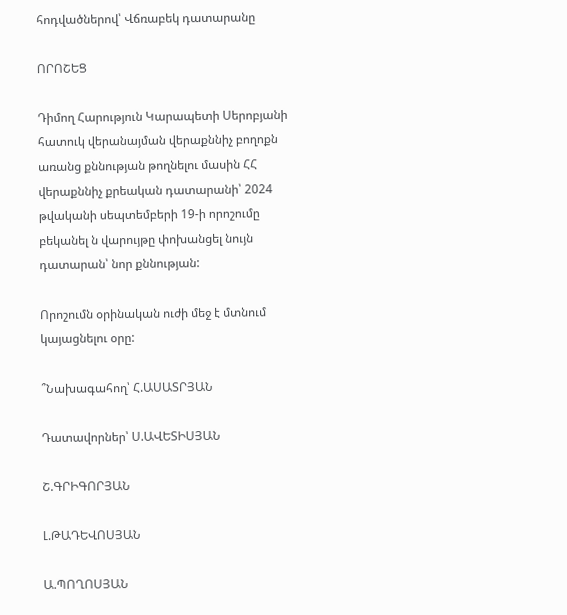հոդվածներով՝ Վճռաբեկ դատարանը

ՈՐՈՇԵՑ

Դիմող Հարություն Կարապետի Սերոբյանի հատուկ վերանայման վերաքննիչ բողոքն առանց քննության թողնելու մասին ՀՀ վերաքննիչ քրեական դատարանի՝ 2024 թվականի սեպտեմբերի 19-ի որոշումը բեկանել ն վարույթը փոխանցել նույն դատարան՝ նոր քննության:

Որոշումն օրինական ուժի մեջ է մտնում կայացնելու օրը:

՞Նախագահող՝ Հ.ԱՍԱՏՐՅԱՆ

Դատավորներ՝ Ս.ԱՎԵՏԻՍՅԱՆ

Շ.ԳՐԻԳՈՐՅԱՆ

Լ.ԹԱԴԵՎՈՍՅԱՆ

Ա.ՊՈՂՈՍՅԱՆ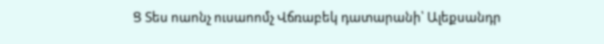Ց Տես ոաոնչ ուսաոոմչ Վճռաբեկ դատարանի՝ Ալեքսանդր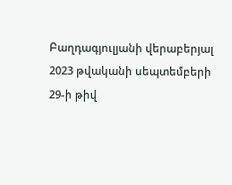Բաղդագյուլյանի վերաբերյալ 2023 թվականի սեպտեմբերի 29-ի թիվ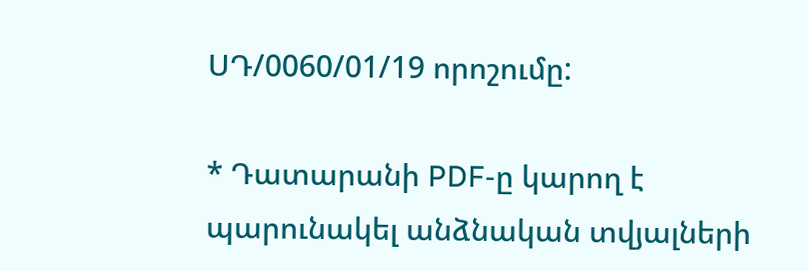ՍԴ/0060/01/19 որոշումը:

* Դատարանի PDF-ը կարող է պարունակել անձնական տվյալների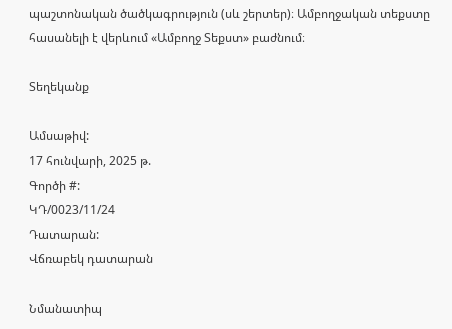պաշտոնական ծածկագրություն (սև շերտեր)։ Ամբողջական տեքստը հասանելի է վերևում «Ամբողջ Տեքստ» բաժնում։

Տեղեկանք

Ամսաթիվ:
17 հունվարի, 2025 թ.
Գործի #:
ԿԴ/0023/11/24
Դատարան:
Վճռաբեկ դատարան

Նմանատիպ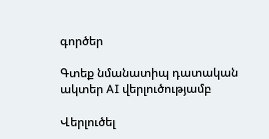գործեր

Գտեք նմանատիպ դատական ակտեր AI վերլուծությամբ

Վերլուծել